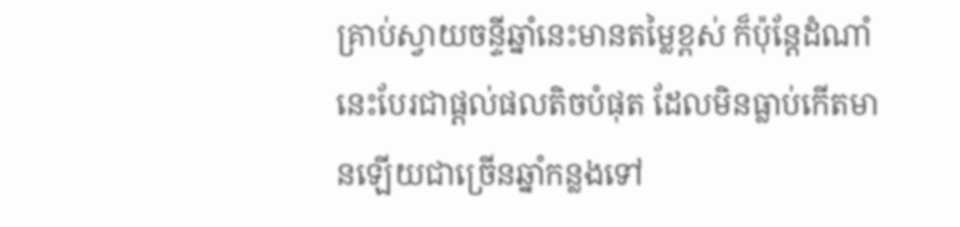គ្រាប់ស្វាយចន្ទីឆ្នាំនេះមានតម្លៃខ្ពស់ ក៏ប៉ុន្តែដំណាំនេះបែរជាផ្ដល់ផលតិចបំផុត ដែលមិនធ្លាប់កើតមានឡើយជាច្រើនឆ្នាំកន្លងទៅ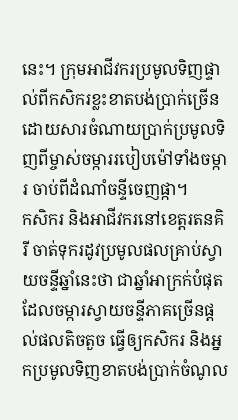នេះ។ ក្រុមអាជីវករប្រមូលទិញផ្ទាល់ពីកសិករខ្លះខាតបង់ប្រាក់ច្រើន ដោយសារចំណាយប្រាក់ប្រមូលទិញពីម្ចាស់ចម្ការរបៀបម៉ៅទាំងចម្ការ ចាប់ពីដំណាំចន្ទីចេញផ្កា។
កសិករ និងអាជីវករនៅខេត្តរតនគិរី ចាត់ទុករដូវប្រមូលផលគ្រាប់ស្វាយចន្ទីឆ្នាំនេះថា ជាឆ្នាំអាក្រក់បំផុតដែលចម្ការស្វាយចន្ទីភាគច្រើនផ្ដល់ផលតិចតួច ធ្វើឲ្យកសិករ និងអ្នកប្រមូលទិញខាតបង់ប្រាក់ចំណូល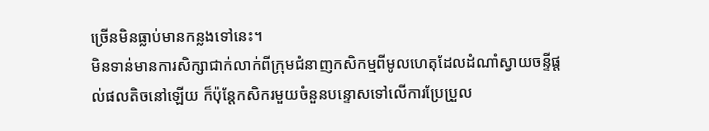ច្រើនមិនធ្លាប់មានកន្លងទៅនេះ។
មិនទាន់មានការសិក្សាជាក់លាក់ពីក្រុមជំនាញកសិកម្មពីមូលហេតុដែលដំណាំស្វាយចន្ទីផ្ដល់ផលតិចនៅឡើយ ក៏ប៉ុន្តែកសិករមួយចំនួនបន្ទោសទៅលើការប្រែប្រួល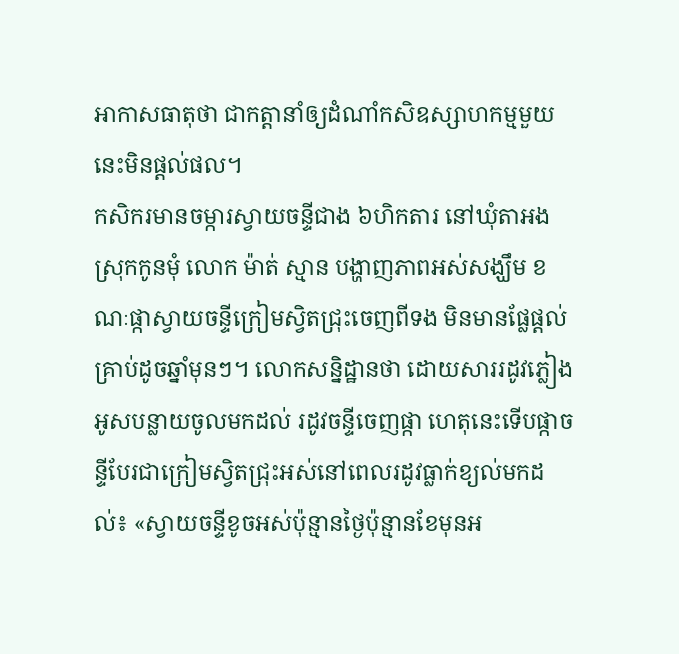អាកាសធាតុថា ជាកត្តានាំឲ្យដំណាំកសិឧស្សាហកម្មមួយនេះមិនផ្ដល់ផល។
កសិករមានចម្ការស្វាយចន្ទីជាង ៦ហិកតារ នៅឃុំតាអង ស្រុកកូនមុំ លោក ម៉ាត់ ស្មាន បង្ហាញភាពអស់សង្ឃឹម ខណៈផ្កាស្វាយចន្ទីក្រៀមស្វិតជ្រុះចេញពីទង មិនមានផ្លែផ្ដល់គ្រាប់ដូចឆ្នាំមុនៗ។ លោកសន្និដ្ឋានថា ដោយសាររដូវភ្លៀងអូសបន្លាយចូលមកដល់ រដូវចន្ទីចេញផ្កា ហេតុនេះទើបផ្កាចន្ទីបែរជាក្រៀមស្វិតជ្រុះអស់នៅពេលរដូវធ្លាក់ខ្យល់មកដល់៖ «ស្វាយចន្ទីខូចអស់ប៉ុន្មានថ្ងៃប៉ុន្មានខែមុនអ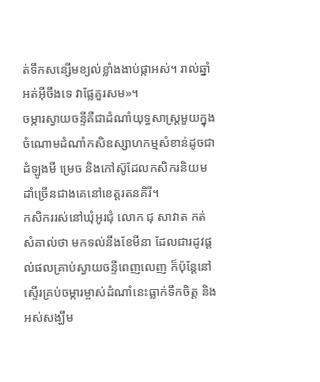ត់ទឹកសន្សើមខ្យល់ខ្លាំងងាប់ផ្កាអស់។ រាល់ឆ្នាំអត់អ៊ីចឹងទេ វាផ្លែគួរសម»។
ចម្ការស្វាយចន្ទីគឺជាដំណាំយុទ្ធសាស្ត្រមួយក្នុងចំណោមដំណាំកសិឧស្សាហកម្មសំខាន់ដូចជាដំឡូងមី ម្រេច និងកៅស៊ូដែលកសិករនិយមដាំច្រើនជាងគេនៅខេត្តរតនគិរី។
កសិកររស់នៅឃុំអូរជុំ លោក ជុ សាវាត កត់សំគាល់ថា មកទល់នឹងខែមីនា ដែលជារដូវផ្ដល់ផលគ្រាប់ស្វាយចន្ទីពេញលេញ ក៏ប៉ុន្តែនៅស្ទើរគ្រប់ចម្ការម្ចាស់ដំណាំនេះធ្លាក់ទឹកចិត្ត និងអស់សង្ឃឹម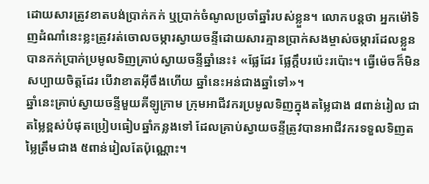ដោយសារត្រូវខាតបង់ប្រាក់កក់ ឬប្រាក់ចំណូលប្រចាំឆ្នាំរបស់ខ្លួន។ លោកបន្តថា អ្នកម៉ៅទិញដំណាំនេះខ្លះត្រូវរត់ចោលចម្ការស្វាយចន្ទីដោយសារគ្មានប្រាក់សងម្ចាស់ចម្ការដែលខ្លួនបានកក់ប្រាក់ប្រមូលទិញគ្រាប់ស្វាយចន្ទីឆ្នាំនេះ៖ «ផ្លែដែរ ផ្លែក្ដឹបរប៉េះរប៉ោះ។ ធ្វើម៉េចក៏មិនសប្បាយចិត្តដែរ បើវាខាតអ៊ីចឹងហើយ ឆ្នាំនេះអន់ជាងឆ្នាំទៅ»។
ឆ្នាំនេះគ្រាប់ស្វាយចន្ទីមួយគីឡូក្រាម ក្រុមអាជីវករប្រមូលទិញក្នុងតម្លៃជាង ៨ពាន់រៀល ជាតម្លៃខ្ពស់បំផុតប្រៀបធៀបឆ្នាំកន្លងទៅ ដែលគ្រាប់ស្វាយចន្ទីត្រូវបានអាជីវករទទួលទិញតម្លៃត្រឹមជាង ៥ពាន់រៀលតែប៉ុណ្ណោះ។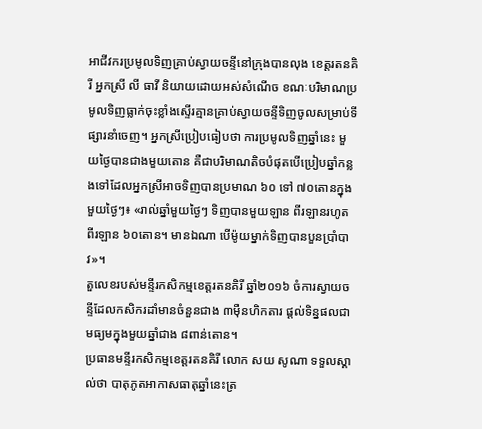អាជីវករប្រមូលទិញគ្រាប់ស្វាយចន្ទីនៅក្រុងបានលុង ខេត្តរតនគិរី អ្នកស្រី លី ធាវី និយាយដោយអស់សំណើច ខណៈបរិមាណប្រមូលទិញធ្លាក់ចុះខ្លាំងស្ទើរគ្មានគ្រាប់ស្វាយចន្ទីទិញចូលសម្រាប់ទីផ្សារនាំចេញ។ អ្នកស្រីប្រៀបធៀបថា ការប្រមូលទិញឆ្នាំនេះ មួយថ្ងៃបានជាងមួយតោន គឺជាបរិមាណតិចបំផុតបើប្រៀបឆ្នាំកន្លងទៅដែលអ្នកស្រីអាចទិញបានប្រមាណ ៦០ ទៅ ៧០តោនក្នុងមួយថ្ងៃៗ៖ «រាល់ឆ្នាំមួយថ្ងៃៗ ទិញបានមួយឡាន ពីរឡានរហូត ពីរឡាន ៦០តោន។ មានឯណា បើម៉ូយម្នាក់ទិញបានបួនប្រាំបាវ»។
តួលេខរបស់មន្ទីរកសិកម្មខេត្តរតនគិរី ឆ្នាំ២០១៦ ចំការស្វាយចន្ទីដែលកសិករដាំមានចំនួនជាង ៣ម៉ឺនហិកតារ ផ្ដល់ទិន្នផលជាមធ្យមក្នុងមួយឆ្នាំជាង ៨ពាន់តោន។
ប្រធានមន្ទីរកសិកម្មខេត្តរតនគិរី លោក សយ សូណា ទទួលស្គាល់ថា បាតុភូតអាកាសធាតុឆ្នាំនេះត្រ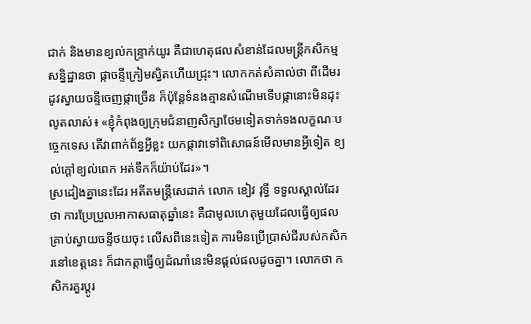ជាក់ និងមានខ្យល់កន្ទ្រាក់យូរ គឺជាហេតុផលសំខាន់ដែលមន្ត្រីកសិកម្មសន្និដ្ឋានថា ផ្កាចន្ទីក្រៀមស្វិតហើយជ្រុះ។ លោកកត់សំគាល់ថា ពីដើមរដូវស្វាយចន្ទីចេញផ្កាច្រើន ក៏ប៉ុន្តែទំនងគ្មានសំណើមទើបផ្កានោះមិនដុះលូតលាស់៖ «ខ្ញុំកំពុងឲ្យក្រុមជំនាញសិក្សាថែមទៀតទាក់ទងលក្ខណៈបច្ចេកទេស តើវាពាក់ព័ន្ធអ្វីខ្លះ យកផ្កាវាទៅពិសោធន៍មើលមានអ្វីទៀត ខ្យល់ក្ដៅខ្យល់ពេក អត់ទឹកក៏យ៉ាប់ដែរ»។
ស្រដៀងគ្នានេះដែរ អតីតមន្ត្រីសេដាក់ លោក ខៀវ វុទ្ធី ទទួលស្គាល់ដែរថា ការប្រែប្រួលអាកាសធាតុឆ្នាំនេះ គឺជាមូលហេតុមួយដែលធ្វើឲ្យផលគ្រាប់ស្វាយចន្ទីថយចុះ លើសពីនេះទៀត ការមិនប្រើប្រាស់ជីរបស់កសិករនៅខេត្តនេះ ក៏ជាកត្តាធ្វើឲ្យដំណាំនេះមិនផ្ដល់ផលដូចគ្នា។ លោកថា កសិករគួរប្ដូរ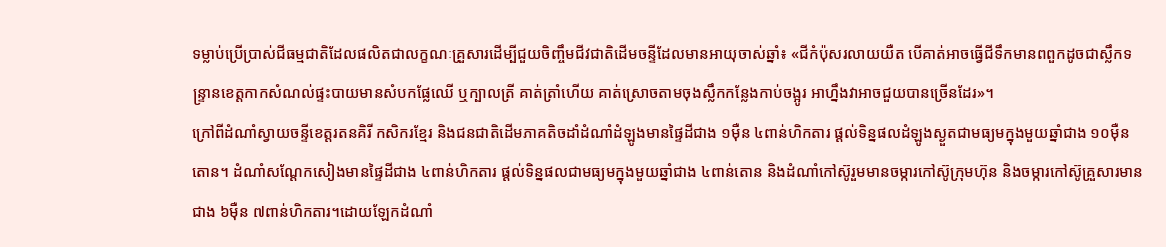ទម្លាប់ប្រើប្រាស់ជីធម្មជាតិដែលផលិតជាលក្ខណៈគ្រួសារដើម្បីជួយចិញ្ចឹមជីវជាតិដើមចន្ទីដែលមានអាយុចាស់ឆ្នាំ៖ «ជីកំប៉ុសរលាយយឺត បើគាត់អាចធ្វើជីទឹកមានពពួកដូចជាស្លឹកទន្ទ្រានខេត្តកាកសំណល់ផ្ទះបាយមានសំបកផ្លែឈើ ឬក្បាលត្រី គាត់ត្រាំហើយ គាត់ស្រោចតាមចុងស្លឹកកន្លែងកាប់ចង្អូរ អាហ្នឹងវាអាចជួយបានច្រើនដែរ»។
ក្រៅពីដំណាំស្វាយចន្ទីខេត្តរតនគិរី កសិករខ្មែរ និងជនជាតិដើមភាគតិចដាំដំណាំដំឡូងមានផ្ទៃដីជាង ១ម៉ឺន ៤ពាន់ហិកតារ ផ្ដល់ទិន្នផលដំឡូងស្ងួតជាមធ្យមក្នុងមួយឆ្នាំជាង ១០ម៉ឺនតោន។ ដំណាំសណ្ដែកសៀងមានផ្ទៃដីជាង ៤ពាន់ហិកតារ ផ្ដល់ទិន្នផលជាមធ្យមក្នុងមួយឆ្នាំជាង ៤ពាន់តោន និងដំណាំកៅស៊ូរួមមានចម្ការកៅស៊ូក្រុមហ៊ុន និងចម្ការកៅស៊ូគ្រួសារមានជាង ៦ម៉ឺន ៧ពាន់ហិកតារ។ដោយឡែកដំណាំ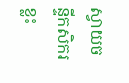ស្វាយចន្ទីកសិករខ្លះ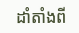ដាំតាំងពី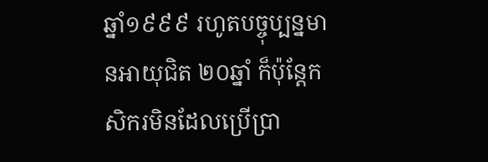ឆ្នាំ១៩៩៩ រហូតបច្ចុប្បន្នមានអាយុជិត ២០ឆ្នាំ ក៏ប៉ុន្តែកសិករមិនដែលប្រើប្រា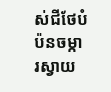ស់ជីថែបំប៉នចម្ការស្វាយ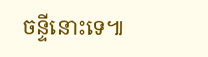ចន្ទីនោះទេ៕